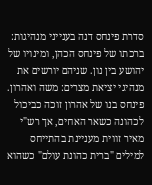סדרת פינחס דנה בענייני מנהיגות: ברכתו של פינחס הכהן, ומינויו של יהושע בין נון. שניהם יורשים את מנהיגי יציאת מצרים: משה ואהרון. פינחס בנו של אהרון זוכה כביכול לכהונה כשאר האחים, אך רש"י מאיר זווית מעניינת בהתייחס למילים "ברית כהונת עולם" כשהוא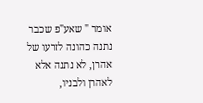אומר " שאע"פ שכבר נתנה כהונה לזרעו של אהרן, לא נתנה אלא לאהרן ולבניו,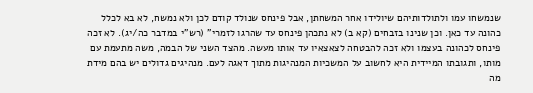שנמשחו עמו ולתולדותיהם שיולידו אחר המשחתן, אבל פינחס שנולד קודם לכן ולא נמשח, לא בא לכלל כהונה עד כאן. וכן שנינו בזבחים (קא ב) לא נתכהן פינחס עד שהרגו לזמרי" (רש"י במדבר כה/יג). לא זכה פינחס לכהונה בעצמו ולא זכה להבטחה לצאצאיו עד אותו מעשה. מהצד השני של הבמה, משה מתעמת עם מותו, ותגובתו המיידית היא לחשוב על המשכיות המנהיגות מתוך דאגה לעם. מנהיגים גדולים יש בהם מידת מה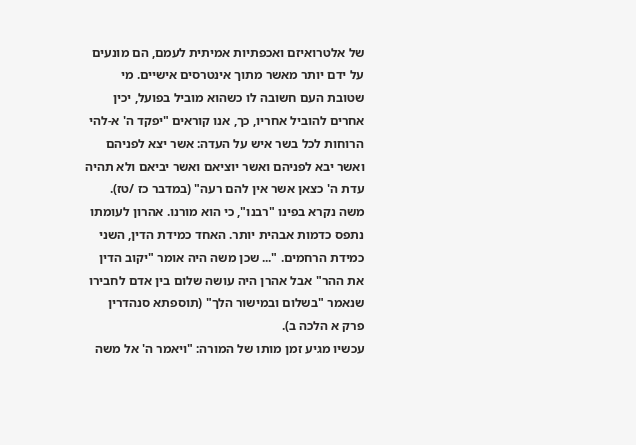של אלטרואיזם ואכפתיות אמיתית לעמם, הם מונעים על ידם יותר מאשר מתוך אינטרסים אישיים. מי שטובת העם חשובה לו כשהוא מוביל בפועל, יכין אחרים להוביל אחריו, כך, אנו קוראים "יפקד ה' א-להי הרוחות לכל בשר איש על העדה: אשר יצא לפניהם ואשר יבא לפניהם ואשר יוציאם ואשר יביאם ולא תהיה עדת ה' כצאן אשר אין להם רעה" (במדבר כז /טז). משה נקרא בפינו "רבנו", כי הוא מורנו. אהרון לעומתו נתפס כדמות אבהית יותר. האחד כמידת הדין, השני כמידת הרחמים. "... שכן משה היה אומר "יקוב הדין את ההר" אבל אהרן היה עושה שלום בין אדם לחבירו שנאמר "בשלום ובמישור הלך" (תוספתא סנהדרין פרק א הלכה ב).
עכשיו מגיע זמן מותו של המורה: "ויאמר ה' אל משה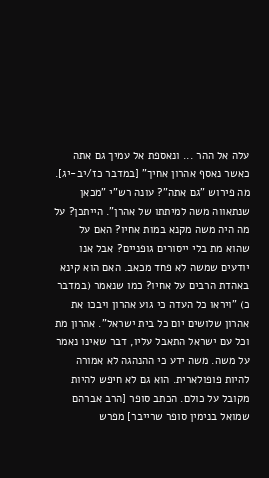עלה אל ההר ... ונאספת אל עמיך גם אתה כאשר נאסף אהרון אחיך" [במדבר כז/יב-יג]. מה פירוש "גם אתה"? עונה רש"י "מכאן שנתאווה משה למיתתו של אהרן". הייתכן? על מה היה משה מקנא במות אחיו? האם על שהוא מת בלי ייסורים גופניים? אבל אנו יודעים שמשה לא פחד מכאב. האם הוא קינא באהדת הרבים על אחיו? כמו שנאמר (במדבר כ) "ויראו כל העדה כי גוע אהרון ויבכו את אהרון שלושים יום כל בית ישראל". אהרון מת וכל עם ישראל התאבל עליו, דבר שאינו נאמר על משה. משה ידע כי ההנהגה לא אמורה להיות פופולארית. הוא גם לא חיפש להיות מקובל על כולם. הכתב סופר [הרב אברהם שמואל בנימין סופר שרייבר] מפרש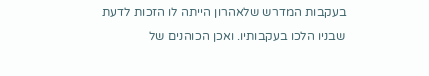בעקבות המדרש שלאהרון הייתה לו הזכות לדעת שבניו הלכו בעקבותיו. ואכן הכוהנים של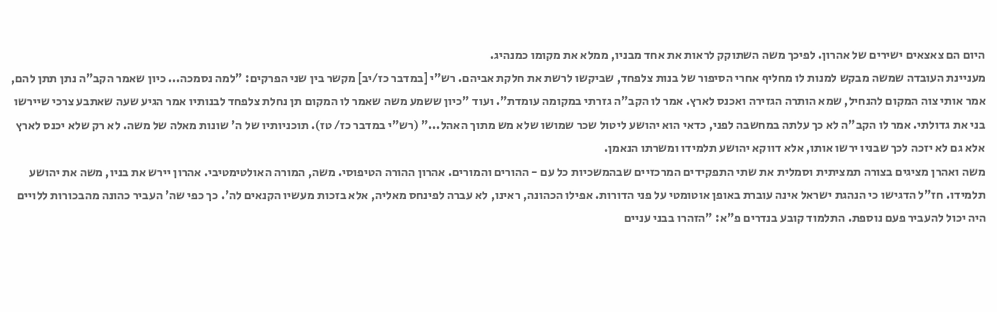היום הם צאצאים ישירים של אהרון. לפיכך משה השתוקק לראות את אחד מבניו, ממלא את מקומו כמנהיג.
מעניינת העובדה שמשה מבקש למנות לו מחליף אחרי הסיפור של בנות צלפחד, שביקשו לרשת את חלקת אביהם. רש"י [במדבר כז/יב] מקשר בין שני הפרקים: "למה נסמכה... כיון שאמר הקב"ה נתן תתן להם, אמר אותי צוה המקום להנחיל, שמא הותרה הגזירה ואכנס לארץ. אמר לו הקב"ה גזרתי במקומה עומדת". ועוד "כיון ששמע משה שאמר לו המקום תן נחלת צלפחד לבנותיו אמר הגיע שעה שאתבע צרכי שיירשו בני את גדולתי. אמר לו הקב"ה לא כך עלתה במחשבה לפני, כדאי הוא יהושע ליטול שכר שמושו שלא מש מתוך האהל..." (רש"י במדבר כז/ טז). תוכניותיו של ה' שונות מאלה של משה. לא רק שלא יכנס לארץ אלא גם לא יזכה לכך שבניו ירשו אותו, אלא דווקא יהושע תלמידו ומשרתו הנאמן.
משה ואהרן מציגים בצורה תמציתית וסמלית את שתי התפקידים המרכזיים שבהמשכיות כל עם - ההורים והמורים. אהרון ההורה הטיפוסי. משה, המורה האולטימטיבי. אהרון יירש את בניו, משה את יהושע תלמידו. חז"ל הדגישו כי הנהגת ישראל אינה עוברת באופן אוטומטי על פני הדורות. אפילו הכהונה, ראינו, לא עברה לפינחס מאליה, אלא בזכות מעשיו הקנאים לה'. כך כפי שה' העביר כהונה מהבכורות ללויים היה יכול להעביר פעם נוספת. התלמוד קובע בנדרים פ"א: "הזהרו בבני עניים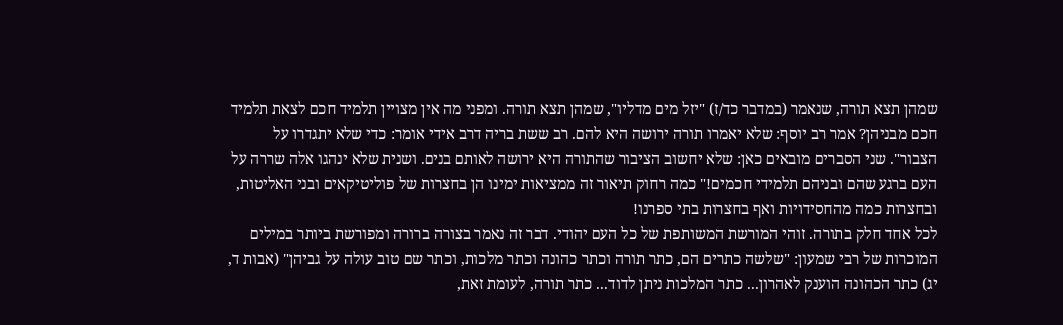שמהן תצא תורה, שנאמר (במדבר כד/ז) "יזל מים מדליו", שמהן תצא תורה. ומפני מה אין מצויין תלמיד חכם לצאת תלמיד חכם מבניהן? אמר רב יוסף: שלא יאמרו תורה ירושה היא להם. רב ששת בריה דרב אידי אומר: כדי שלא יתגדרו על הצבור". שני הסברים מובאים כאן: שלא יחשוב הציבור שהתורה היא ירושה לאותם בנים. ושנית שלא ינהגו אלה שררה על העם ברגע שהם ובניהם תלמידי חכמים!" כמה רחוק תיאור זה ממציאות ימינו הן בחצרות של פוליטיקאים ובני האליטות, ובחצרות כמה מהחסידויות ואף בחצרות בתי ספרנו!
לכל אחד חלק בתורה. זוהי המורשת המשותפת של כל העם יהודי. דבר זה נאמר בצורה ברורה ומפורשת ביותר במילים המוכרות של רבי שמעון: "שלשה כתרים הם, כתר תורה וכתר כהונה וכתר מלכות, וכתר שם טוב עולה על גביהן" (אבות ד, יג) כתר הכהונה הוענק לאהרון... כתר המלכות ניתן לדוד... כתר תורה, לעומת זאת,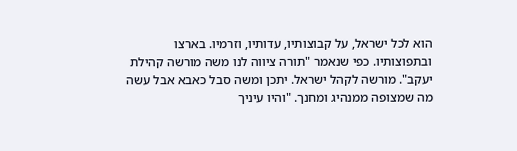הוא לכל ישראל, על קבוצותיו, עדותיו, וזרמיו. בארצו ובתפוצותיו. כפי שנאמר "תורה ציווה לנו משה מורשה קהילת יעקב". מורשה לקהל ישראל. יתכן ומשה סבל כאבא אבל עשה מה שמצופה ממנהיג ומחנך. "והיו עיניך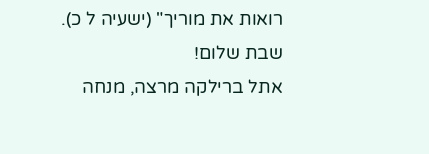רואות את מוריך" (ישעיה ל כ).
שבת שלום!
אתל ברילקה מרצה, מנחה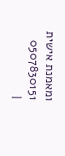ומאמנת אישית 0507830151
|